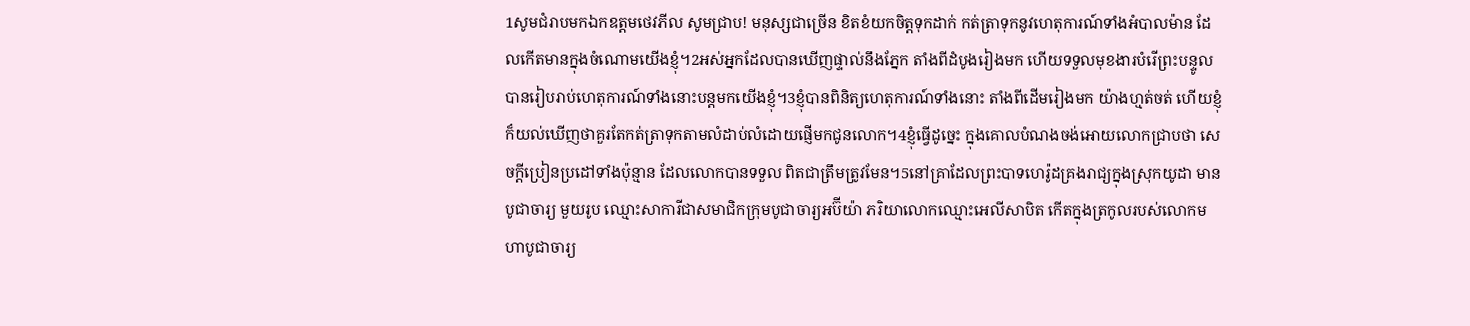1សូមជំរាបមកឯកឧត្ដមថេវភីល សូមជ្រាប! មនុស្សជាច្រើន ខិតខំយកចិត្ដទុកដាក់ កត់ត្រាទុកនូវហេតុការណ៍ទាំងអំបាលម៉ាន ដែលកើតមានក្នុងចំណោមយើងខ្ញុំ។2អស់អ្នកដែលបានឃើញផ្ទាល់នឹងភ្នែក តាំងពីដំបូងរៀងមក ហើយទទួលមុខងារបំរើព្រះបន្ទូល បានរៀបរាប់ហេតុការណ៍ទាំងនោះបន្ដមកយើងខ្ញុំ។3ខ្ញុំបានពិនិត្យហេតុការណ៍ទាំងនោះ តាំងពីដើមរៀងមក យ៉ាងហ្មត់ចត់ ហើយខ្ញុំក៏យល់ឃើញថាគួរតែកត់ត្រាទុកតាមលំដាប់លំដោយផ្ញើមកជូនលោក។4ខ្ញុំធ្វើដូច្នេះ ក្នុងគោលបំណងចង់អោយលោកជ្រាបថា សេចក្ដីប្រៀនប្រដៅទាំងប៉ុន្មាន ដែលលោកបានទទួល ពិតជាត្រឹមត្រូវមែន។5នៅគ្រាដែលព្រះបាទហេរ៉ូដគ្រងរាជ្យក្នុងស្រុកយូដា មានបូជាចារ្យ មួយរូប ឈ្មោះសាការីជាសមាជិកក្រុមបូជាចារ្យអប៊ីយ៉ា ភរិយាលោកឈ្មោះអេលីសាបិត កើតក្នុងត្រកូលរបស់លោកមហាបូជាចារ្យ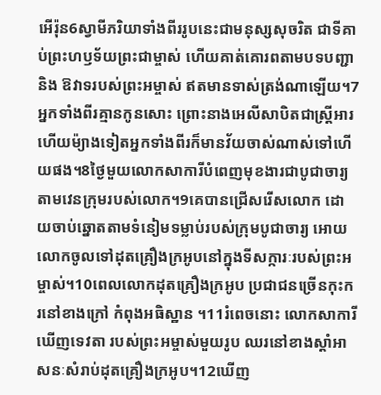អើរ៉ុន6ស្វាមីភរិយាទាំងពីររូបនេះជាមនុស្សសុចរិត ជាទីគាប់ព្រះហឫទ័យព្រះជាម្ចាស់ ហើយគាត់គោរពតាមបទបញ្ជា និង ឱវាទរបស់ព្រះអម្ចាស់ ឥតមានទាស់ត្រង់ណាឡើយ។7អ្នកទាំងពីរគ្មានកូនសោះ ព្រោះនាងអេលីសាបិតជាស្ដ្រីអារ ហើយម៉្យាងទៀតអ្នកទាំងពីរក៏មានវ័យចាស់ណាស់ទៅហើយផង។8ថ្ងៃមួយលោកសាការីបំពេញមុខងារជាបូជាចារ្យ តាមវេនក្រុមរបស់លោក។9គេបានជ្រើសរើសលោក ដោយចាប់ឆ្នោតតាមទំនៀមទម្លាប់របស់ក្រុមបូជាចារ្យ អោយលោកចូលទៅដុតគ្រឿងក្រអូបនៅក្នុងទីសក្ការៈរបស់ព្រះអម្ចាស់។10ពេលលោកដុតគ្រឿងក្រអូប ប្រជាជនច្រើនកុះករនៅខាងក្រៅ កំពុងអធិស្ឋាន ។11រំពេចនោះ លោកសាការីឃើញទេវតា របស់ព្រះអម្ចាស់មួយរូប ឈរនៅខាងស្ដាំអាសនៈសំរាប់ដុតគ្រឿងក្រអូប។12ឃើញ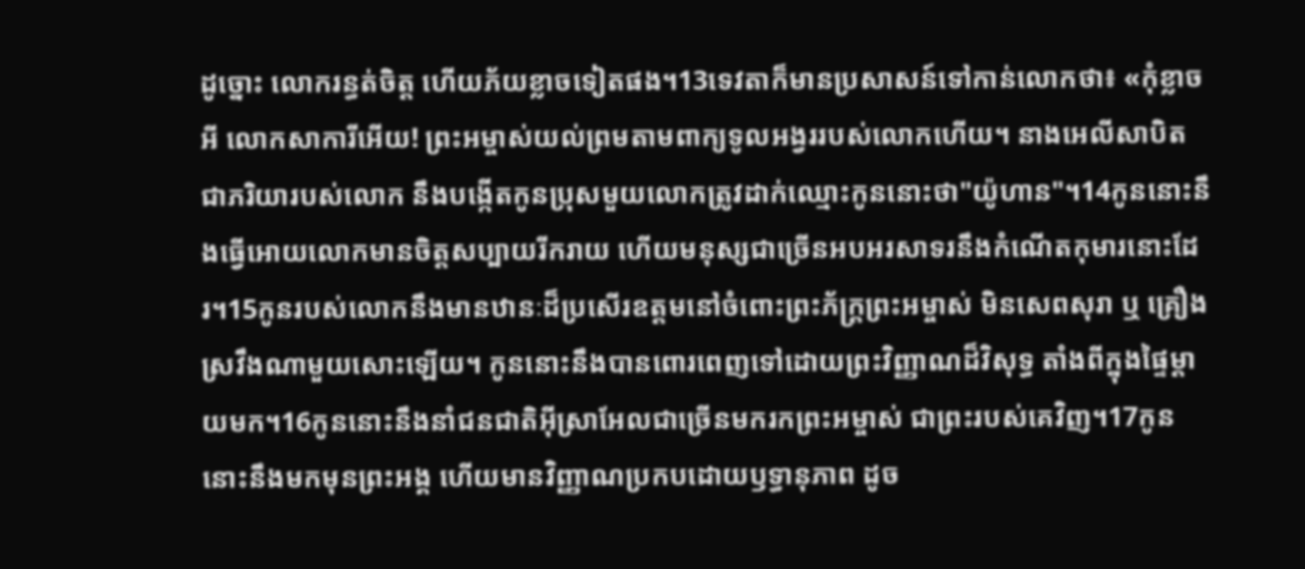ដូច្នោះ លោករន្ធត់ចិត្ដ ហើយភ័យខ្លាចទៀតផង។13ទេវតាក៏មានប្រសាសន៍ទៅកាន់លោកថា៖ «កុំខ្លាចអី លោកសាការីអើយ! ព្រះអម្ចាស់យល់ព្រមតាមពាក្យទូលអង្វររបស់លោកហើយ។ នាងអេលីសាបិត ជាភរិយារបស់លោក នឹងបង្កើតកូនប្រុសមួយលោកត្រូវដាក់ឈ្មោះកូននោះថា"យ៉ូហាន"។14កូននោះនឹងធ្វើអោយលោកមានចិត្ដសប្បាយរីករាយ ហើយមនុស្សជាច្រើនអបអរសាទរនឹងកំណើតកុមារនោះដែរ។15កូនរបស់លោកនឹងមានឋានៈដ៏ប្រសើរឧត្ដមនៅចំពោះព្រះភ័ក្ដ្រព្រះអម្ចាស់ មិនសេពសុរា ឬ គ្រឿងស្រវឹងណាមួយសោះឡើយ។ កូននោះនឹងបានពោរពេញទៅដោយព្រះវិញ្ញាណដ៏វិសុទ្ធ តាំងពីក្នុងផ្ទៃម្ដាយមក។16កូននោះនឹងនាំជនជាតិអ៊ីស្រាអែលជាច្រើនមករកព្រះអម្ចាស់ ជាព្រះរបស់គេវិញ។17កូននោះនឹងមកមុនព្រះអង្គ ហើយមានវិញ្ញាណប្រកបដោយឫទ្ធានុភាព ដូច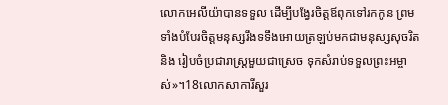លោកអេលីយ៉ាបានទទួល ដើម្បីបង្វែរចិត្ដឪពុកទៅរកកូន ព្រមទាំងបំបែរចិត្ដមនុស្សរឹងទទឹងអោយត្រឡប់មកជាមនុស្សសុចរិត និង រៀបចំប្រជារាស្ដ្រមួយជាស្រេច ទុកសំរាប់ទទួលព្រះអម្ចាស់»។18លោកសាការីសួរ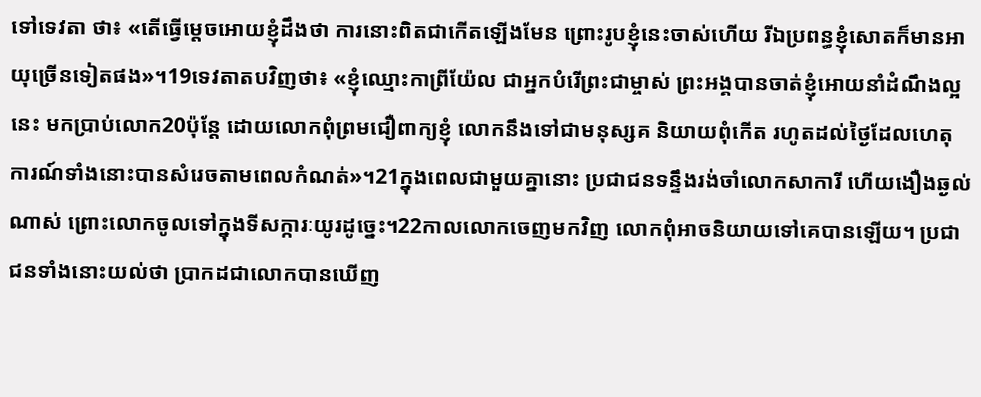ទៅទេវតា ថា៖ «តើធ្វើម្ដេចអោយខ្ញុំដឹងថា ការនោះពិតជាកើតឡើងមែន ព្រោះរូបខ្ញុំនេះចាស់ហើយ រីឯប្រពន្ធខ្ញុំសោតក៏មានអាយុច្រើនទៀតផង»។19ទេវតាតបវិញថា៖ «ខ្ញុំឈ្មោះកាព្រីយ៉ែល ជាអ្នកបំរើព្រះជាម្ចាស់ ព្រះអង្គបានចាត់ខ្ញុំអោយនាំដំណឹងល្អនេះ មកប្រាប់លោក20ប៉ុន្ដែ ដោយលោកពុំព្រមជឿពាក្យខ្ញុំ លោកនឹងទៅជាមនុស្សគ និយាយពុំកើត រហូតដល់ថ្ងៃដែលហេតុការណ៍ទាំងនោះបានសំរេចតាមពេលកំណត់»។21ក្នុងពេលជាមួយគ្នានោះ ប្រជាជនទន្ទឹងរង់ចាំលោកសាការី ហើយងឿងឆ្ងល់ណាស់ ព្រោះលោកចូលទៅក្នុងទីសក្ការៈយូរដូច្នេះ។22កាលលោកចេញមកវិញ លោកពុំអាចនិយាយទៅគេបានឡើយ។ ប្រជាជនទាំងនោះយល់ថា ប្រាកដជាលោកបានឃើញ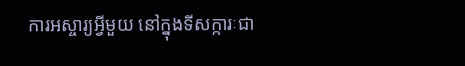ការអស្ចារ្យអ្វីមួយ នៅក្នុងទីសក្ការៈជា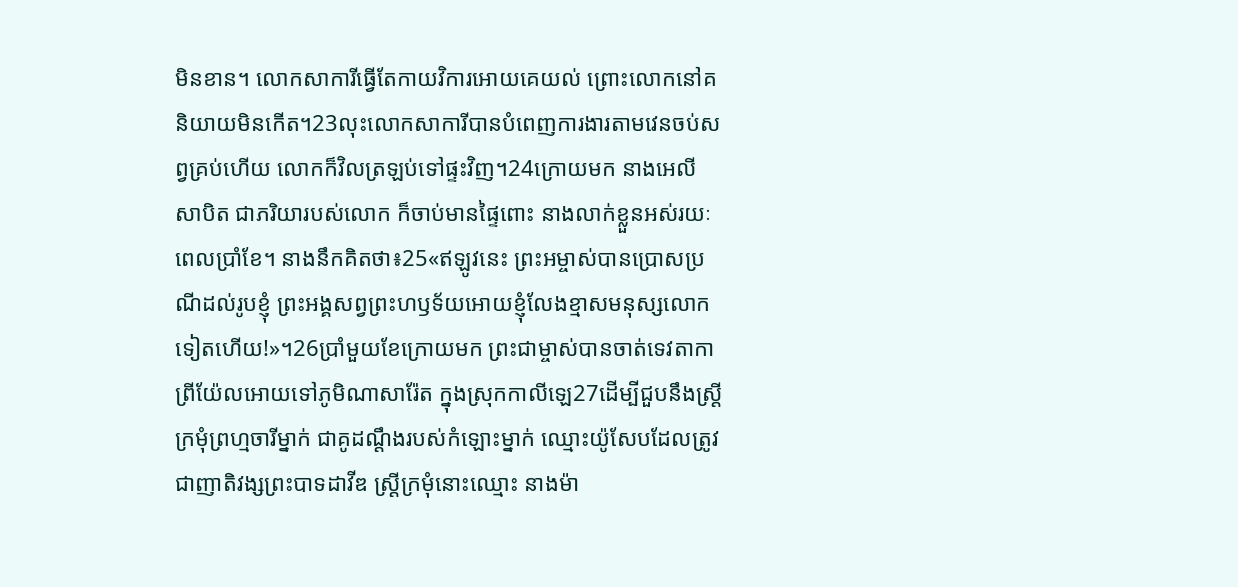មិនខាន។ លោកសាការីធ្វើតែកាយវិការអោយគេយល់ ព្រោះលោកនៅគនិយាយមិនកើត។23លុះលោកសាការីបានបំពេញការងារតាមវេនចប់សព្វគ្រប់ហើយ លោកក៏វិលត្រឡប់ទៅផ្ទះវិញ។24ក្រោយមក នាងអេលីសាបិត ជាភរិយារបស់លោក ក៏ចាប់មានផ្ទៃពោះ នាងលាក់ខ្លួនអស់រយៈពេលប្រាំខែ។ នាងនឹកគិតថា៖25«ឥឡូវនេះ ព្រះអម្ចាស់បានប្រោសប្រណីដល់រូបខ្ញុំ ព្រះអង្គសព្វព្រះហឫទ័យអោយខ្ញុំលែងខ្មាសមនុស្សលោកទៀតហើយ!»។26ប្រាំមួយខែក្រោយមក ព្រះជាម្ចាស់បានចាត់ទេវតាកាព្រីយ៉ែលអោយទៅភូមិណាសារ៉ែត ក្នុងស្រុកកាលីឡេ27ដើម្បីជួបនឹងស្ដ្រីក្រមុំព្រហ្មចារីម្នាក់ ជាគូដណ្ដឹងរបស់កំឡោះម្នាក់ ឈ្មោះយ៉ូសែបដែលត្រូវជាញាតិវង្សព្រះបាទដាវីឌ ស្ដ្រីក្រមុំនោះឈ្មោះ នាងម៉ា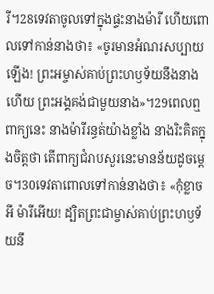រី។28ទេវតាចូលទៅក្នុងផ្ទះនាងម៉ារី ហើយពោលទៅកាន់នាងថា៖ «ចូរមានអំណរសប្បាយឡើង! ព្រះអម្ចាស់គាប់ព្រះហឫទ័យនឹងនាងហើយ ព្រះអង្គគង់ជាមួយនាង»។29ពេលឮពាក្យនេះ នាងម៉ារីរន្ធត់យ៉ាងខ្លាំង នាងរិះគិតក្នុងចិត្ដថា តើពាក្យជំរាបសួរនេះមានន័យដូចម្ដេច។30ទេវតាពោលទៅកាន់នាងថា៖ «កុំខ្លាចអី ម៉ារីអើយ! ដ្បិតព្រះជាម្ចាស់គាប់ព្រះហឫទ័យនឹ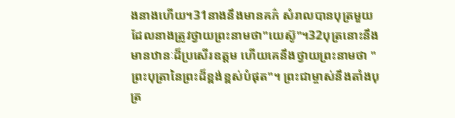ងនាងហើយ។31នាងនឹងមានគភ៌ សំរាលបានបុត្រមួយដែលនាងត្រូវថ្វាយព្រះនាមថា"យេស៊ូ"។32បុត្រនោះនឹងមានឋានៈដ៏ប្រសើរឧត្ដម ហើយគេនឹងថ្វាយព្រះនាមថា "ព្រះបុត្រានៃព្រះដ៏ខ្ពង់ខ្ពស់បំផុត"។ ព្រះជាម្ចាស់នឹងតាំងបុត្រ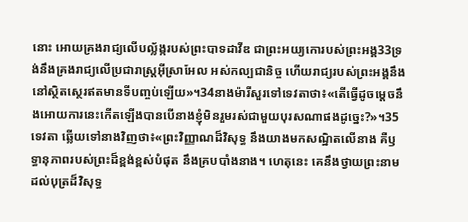នោះ អោយគ្រងរាជ្យលើបល្ល័ង្ករបស់ព្រះបាទដាវីឌ ជាព្រះអយ្យកោរបស់ព្រះអង្គ33ទ្រង់នឹងគ្រងរាជ្យលើប្រជារាស្ដ្រអ៊ីស្រាអែល អស់កល្បជានិច្ច ហើយរាជ្យរបស់ព្រះអង្គនឹងនៅស្ថិតស្ថេរឥតមានទីបញ្ចប់ឡើយ»។34នាងម៉ារីសួរទៅទេវតាថា៖«តើធ្វើដូចម្ដេចនឹងអោយការនេះកើតឡើងបានបើនាងខ្ញុំមិនរួមរស់ជាមួយបុរសណាផងដូច្នេះ?»។35ទេវតា ឆ្លើយទៅនាងវិញថា៖«ព្រះវិញ្ញាណដ៏វិសុទ្ធ នឹងយាងមកសណ្ឋិតលើនាង គឺឫទ្ធានុភាពរបស់ព្រះដ៏ខ្ពង់ខ្ពស់បំផុត នឹងគ្របបាំងនាង។ ហេតុនេះ គេនឹងថ្វាយព្រះនាមដល់បុត្រដ៏វិសុទ្ធ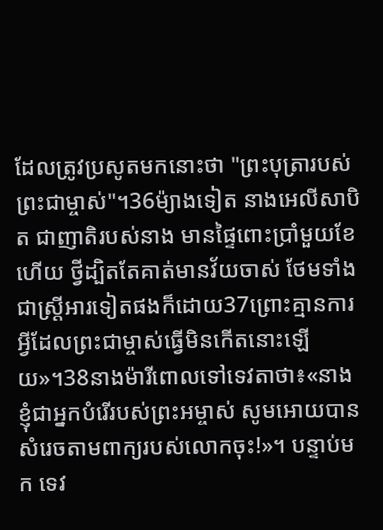ដែលត្រូវប្រសូតមកនោះថា "ព្រះបុត្រារបស់ព្រះជាម្ចាស់"។36ម៉្យាងទៀត នាងអេលីសាបិត ជាញាតិរបស់នាង មានផ្ទៃពោះប្រាំមួយខែហើយ ថ្វីដ្បិតតែគាត់មានវ័យចាស់ ថែមទាំងជាស្ដ្រីអារទៀតផងក៏ដោយ37ព្រោះគ្មានការអ្វីដែលព្រះជាម្ចាស់ធ្វើមិនកើតនោះឡើយ»។38នាងម៉ារីពោលទៅទេវតាថា៖«នាងខ្ញុំជាអ្នកបំរើរបស់ព្រះអម្ចាស់ សូមអោយបានសំរេចតាមពាក្យរបស់លោកចុះ!»។ បន្ទាប់មក ទេវ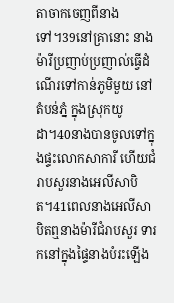តាចាកចេញពីនាងទៅ។39នៅគ្រានោះ នាងម៉ារីប្រញាប់ប្រញាល់ធ្វើដំណើរទៅកាន់ភូមិមួយ នៅតំបន់ភ្នំ ក្នុងស្រុកយូដា។40នាងបានចូលទៅក្នុងផ្ទះលោកសាការី ហើយជំរាបសួរនាងអេលីសាបិត។41ពេលនាងអេលីសាបិតឮនាងម៉ារីជំរាបសួរ ទារកនៅក្នុងផ្ទៃនាងបំរះឡើង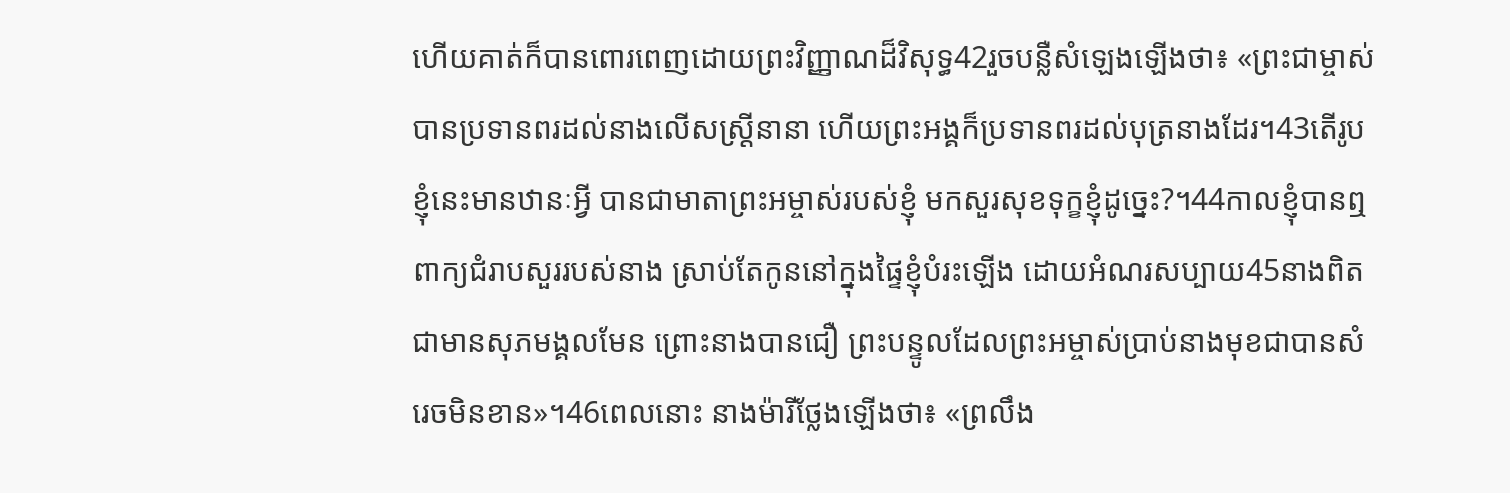ហើយគាត់ក៏បានពោរពេញដោយព្រះវិញ្ញាណដ៏វិសុទ្ធ42រួចបន្លឺសំឡេងឡើងថា៖ «ព្រះជាម្ចាស់បានប្រទានពរដល់នាងលើសស្ដ្រីនានា ហើយព្រះអង្គក៏ប្រទានពរដល់បុត្រនាងដែរ។43តើរូបខ្ញុំនេះមានឋានៈអ្វី បានជាមាតាព្រះអម្ចាស់របស់ខ្ញុំ មកសួរសុខទុក្ខខ្ញុំដូច្នេះ?។44កាលខ្ញុំបានឮពាក្យជំរាបសួររបស់នាង ស្រាប់តែកូននៅក្នុងផ្ទៃខ្ញុំបំរះឡើង ដោយអំណរសប្បាយ45នាងពិតជាមានសុភមង្គលមែន ព្រោះនាងបានជឿ ព្រះបន្ទូលដែលព្រះអម្ចាស់ប្រាប់នាងមុខជាបានសំរេចមិនខាន»។46ពេលនោះ នាងម៉ារីថ្លែងឡើងថា៖ «ព្រលឹង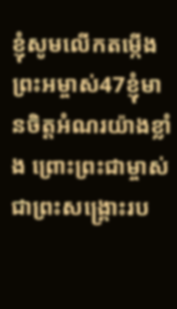ខ្ញុំសូមលើកតម្កើងព្រះអម្ចាស់47ខ្ញុំមានចិត្ដអំណរយ៉ាងខ្លាំង ព្រោះព្រះជាម្ចាស់ជាព្រះសង្គ្រោះរប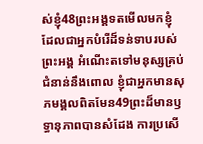ស់ខ្ញុំ48ព្រះអង្គទតមើលមកខ្ញុំ ដែលជាអ្នកបំរើដ៏ទន់ទាបរបស់ព្រះអង្គ អំណើះតទៅមនុស្សគ្រប់ជំនាន់នឹងពោល ខ្ញុំជាអ្នកមានសុភមង្គលពិតមែន49ព្រះដ៏មានឫទ្ធានុភាពបានសំដែង ការប្រសើ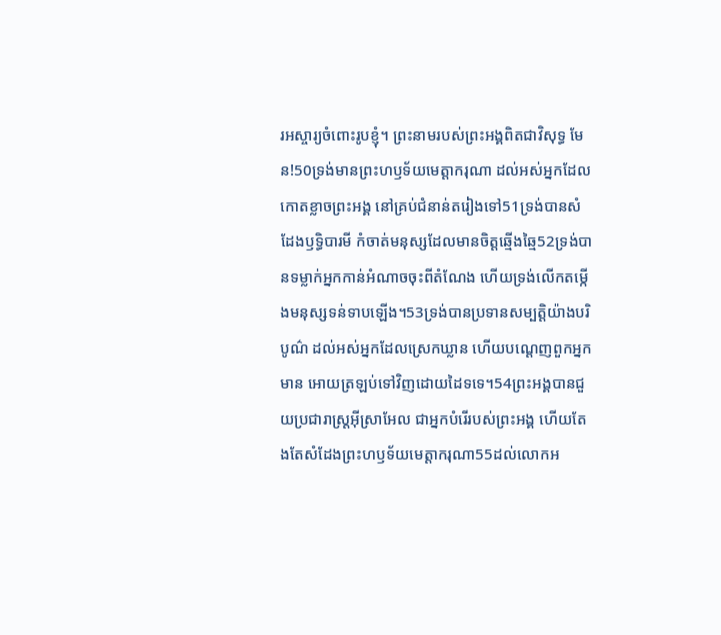រអស្ចារ្យចំពោះរូបខ្ញុំ។ ព្រះនាមរបស់ព្រះអង្គពិតជាវិសុទ្ធ មែន!50ទ្រង់មានព្រះហឫទ័យមេត្ដាករុណា ដល់អស់អ្នកដែលកោតខ្លាចព្រះអង្គ នៅគ្រប់ជំនាន់តរៀងទៅ51ទ្រង់បានសំដែងឫទ្ធិបារមី កំចាត់មនុស្សដែលមានចិត្ដឆ្មើងឆ្មៃ52ទ្រង់បានទម្លាក់អ្នកកាន់អំណាចចុះពីតំណែង ហើយទ្រង់លើកតម្កើងមនុស្សទន់ទាបឡើង។53ទ្រង់បានប្រទានសម្បត្ដិយ៉ាងបរិបូណ៌ ដល់អស់អ្នកដែលស្រេកឃ្លាន ហើយបណ្ដេញពួកអ្នកមាន អោយត្រឡប់ទៅវិញដោយដៃទទេ។54ព្រះអង្គបានជួយប្រជារាស្ដ្រអ៊ីស្រាអែល ជាអ្នកបំរើរបស់ព្រះអង្គ ហើយតែងតែសំដែងព្រះហឫទ័យមេត្ដាករុណា55ដល់លោកអ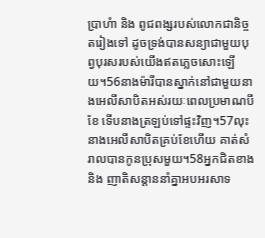ប្រាហំា និង ពូជពង្សរបស់លោកជានិច្ចតរៀងទៅ ដូចទ្រង់បានសន្យាជាមួយបុព្វបុរសរបស់យើងឥតភ្លេចសោះឡើយ។56នាងម៉ារីបានស្នាក់នៅជាមួយនាងអេលីសាបិតអស់រយៈពេលប្រមាណបីខែ ទើបនាងត្រឡប់ទៅផ្ទះវិញ។57លុះនាងអេលីសាបិតគ្រប់ខែហើយ គាត់សំរាលបានកូនប្រុសមួយ។58អ្នកជិតខាង និង ញាតិសន្ដាននាំគ្នាអបអរសាទ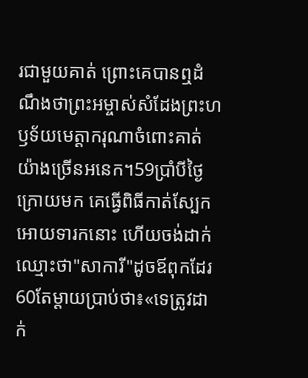រជាមួយគាត់ ព្រោះគេបានឮដំណឹងថាព្រះអម្ចាស់សំដែងព្រះហឫទ័យមេត្ដាករុណាចំពោះគាត់យ៉ាងច្រើនអនេក។59ប្រាំបីថ្ងៃក្រោយមក គេធ្វើពិធីកាត់ស្បែក អោយទារកនោះ ហើយចង់ដាក់ឈ្មោះថា"សាការី"ដូចឪពុកដែរ60តែម្ដាយប្រាប់ថា៖«ទេត្រូវដាក់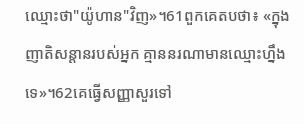ឈ្មោះថា"យ៉ូហាន"វិញ»។61ពួកគេតបថា៖ «ក្នុងញាតិសន្ដានរបស់អ្នក គ្មាននរណាមានឈ្មោះហ្នឹងទេ»។62គេធ្វើសញ្ញាសួរទៅ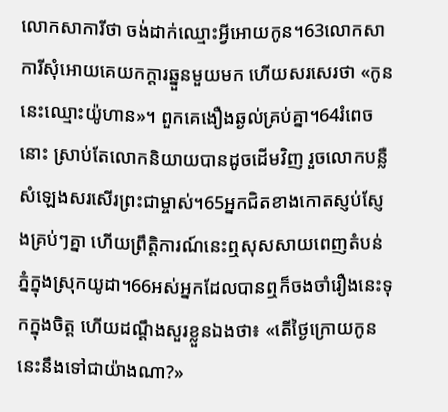លោកសាការីថា ចង់ដាក់ឈ្មោះអ្វីអោយកូន។63លោកសាការីសុំអោយគេយកក្ដារឆ្នួនមួយមក ហើយសរសេរថា «កូននេះឈ្មោះយ៉ូហាន»។ ពួកគេងឿងឆ្ងល់គ្រប់គ្នា។64រំពេចនោះ ស្រាប់តែលោកនិយាយបានដូចដើមវិញ រួចលោកបន្លឺសំឡេងសរសើរព្រះជាម្ចាស់។65អ្នកជិតខាងកោតស្ញប់ស្ញែងគ្រប់ៗគ្នា ហើយព្រឹត្ដិការណ៍នេះឮសុសសាយពេញតំបន់ភ្នំក្នុងស្រុកយូដា។66អស់អ្នកដែលបានឮក៏ចងចាំរឿងនេះទុកក្នុងចិត្ដ ហើយដណ្ដឹងសួរខ្លួនឯងថា៖ «តើថ្ងៃក្រោយកូននេះនឹងទៅជាយ៉ាងណា?»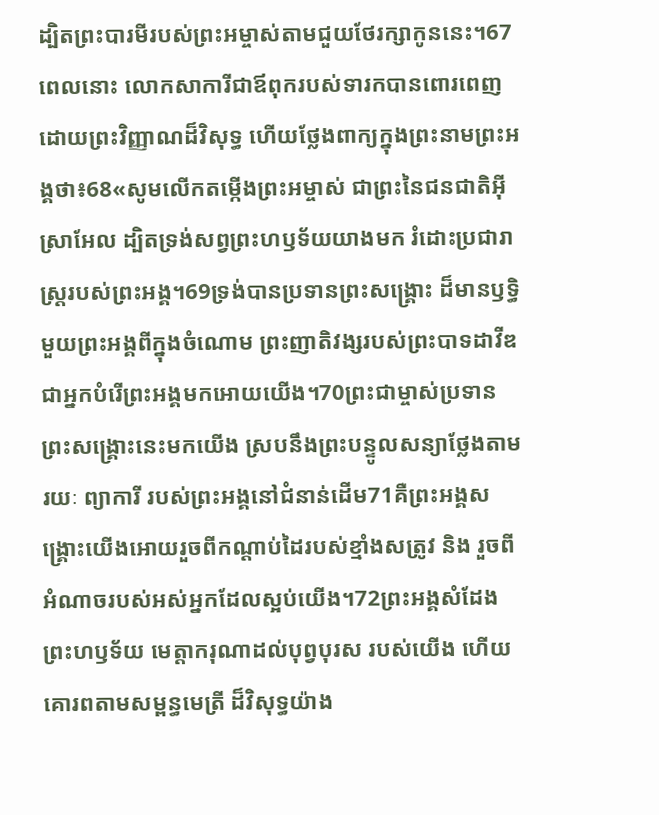ដ្បិតព្រះបារមីរបស់ព្រះអម្ចាស់តាមជួយថែរក្សាកូននេះ។67ពេលនោះ លោកសាការីជាឪពុករបស់ទារកបានពោរពេញដោយព្រះវិញ្ញាណដ៏វិសុទ្ធ ហើយថ្លែងពាក្យក្នុងព្រះនាមព្រះអង្គថា៖68«សូមលើកតម្កើងព្រះអម្ចាស់ ជាព្រះនៃជនជាតិអ៊ីស្រាអែល ដ្បិតទ្រង់សព្វព្រះហឫទ័យយាងមក រំដោះប្រជារាស្ដ្ររបស់ព្រះអង្គ។69ទ្រង់បានប្រទានព្រះសង្គ្រោះ ដ៏មានឫទ្ធិមួយព្រះអង្គពីក្នុងចំណោម ព្រះញាតិវង្សរបស់ព្រះបាទដាវីឌ ជាអ្នកបំរើព្រះអង្គមកអោយយើង។70ព្រះជាម្ចាស់ប្រទានព្រះសង្គ្រោះនេះមកយើង ស្របនឹងព្រះបន្ទូលសន្យាថ្លែងតាមរយៈ ព្យាការី របស់ព្រះអង្គនៅជំនាន់ដើម71គឺព្រះអង្គសង្គ្រោះយើងអោយរួចពីកណ្ដាប់ដៃរបស់ខ្មាំងសត្រូវ និង រួចពីអំណាចរបស់អស់អ្នកដែលស្អប់យើង។72ព្រះអង្គសំដែងព្រះហឫទ័យ មេត្ដាករុណាដល់បុព្វបុរស របស់យើង ហើយគោរពតាមសម្ពន្ធមេត្រី ដ៏វិសុទ្ធយ៉ាង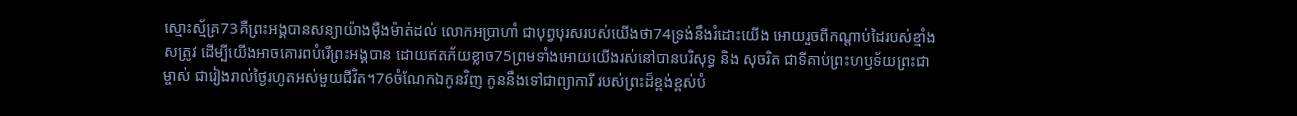ស្មោះស្ម័គ្រ73គឺព្រះអង្គបានសន្យាយ៉ាងម៉ឺងម៉ាត់ដល់ លោកអប្រាហាំ ជាបុព្វបុរសរបស់យើងថា74ទ្រង់នឹងរំដោះយើង អោយរួចពីកណ្ដាប់ដៃរបស់ខ្មាំងសត្រូវ ដើម្បីយើងអាចគោរពបំរើព្រះអង្គបាន ដោយឥតភ័យខ្លាច75ព្រមទាំងអោយយើងរស់នៅបានបរិសុទ្ធ និង សុចរិត ជាទីគាប់ព្រះហឫទ័យព្រះជាម្ចាស់ ជារៀងរាល់ថ្ងៃរហូតអស់មួយជីវិត។76ចំណែកឯកូនវិញ កូននឹងទៅជាព្យាការី របស់ព្រះដ៏ខ្ពង់ខ្ពស់បំ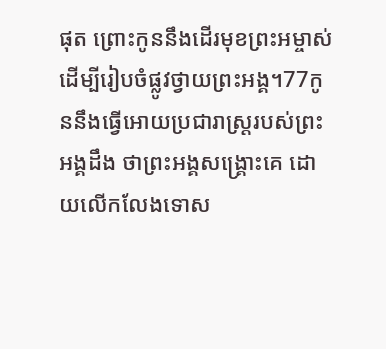ផុត ព្រោះកូននឹងដើរមុខព្រះអម្ចាស់ ដើម្បីរៀបចំផ្លូវថ្វាយព្រះអង្គ។77កូននឹងធ្វើអោយប្រជារាស្ដ្ររបស់ព្រះអង្គដឹង ថាព្រះអង្គសង្គ្រោះគេ ដោយលើកលែងទោស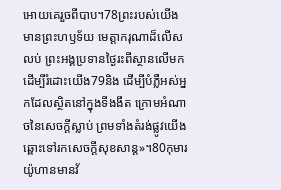អោយគេរួចពីបាប។78ព្រះរបស់យើងមានព្រះហឫទ័យ មេត្ដាករុណាដ៏លើសលប់ ព្រះអង្គប្រទានថ្ងៃរះពីស្ថានលើមកដើម្បីរំដោះយើង79និង ដើម្បីបំភ្លឺអស់អ្នកដែលស្ថិតនៅក្នុងទីងងឹត ក្រោមអំណាចនៃសេចក្ដីស្លាប់ ព្រមទាំងតំរង់ផ្លូវយើង ឆ្ពោះទៅរកសេចក្ដីសុខសាន្ដ»។80កុមារយ៉ូហានមានវ័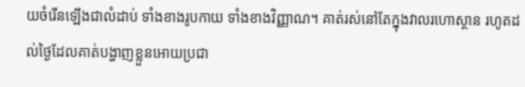យចំរើនឡើងជាលំដាប់ ទាំងខាងរូបកាយ ទាំងខាងវិញ្ញាណ។ គាត់រស់នៅតែក្នុងវាលរហោស្ថាន រហូតដល់ថ្ងៃដែលគាត់បង្ហាញខ្លួនអោយប្រជា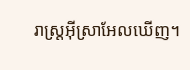រាស្ដ្រអ៊ីស្រាអែលឃើញ។